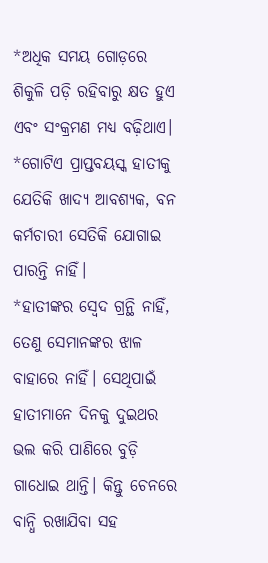*ଅଧିକ ସମୟ ଗୋଡ଼ରେ ଶିକୁଳି ପଡ଼ି ରହିବାରୁ କ୍ଷତ ହୁଏ ଏବଂ ସଂକ୍ରମଣ ମଧ୍ୟ ବଢ଼ିଥାଏ।
*ଗୋଟିଏ ପ୍ରାପ୍ତବୟସ୍କ ହାତୀକୁ ଯେତିକି ଖାଦ୍ୟ ଆବଶ୍ୟକ, ବନ କର୍ମଚାରୀ ସେତିକି ଯୋଗାଇ ପାରନ୍ତି ନାହିଁ।
*ହାତୀଙ୍କର ସ୍ବେଦ ଗ୍ରନ୍ଥି ନାହିଁ, ତେଣୁ ସେମାନଙ୍କର ଝାଳ ବାହାରେ ନାହିଁ। ସେଥିପାଇଁ ହାତୀମାନେ ଦିନକୁ ଦୁଇଥର ଭଲ କରି ପାଣିରେ ବୁଡ଼ି ଗାଧୋଇ ଥାନ୍ତି। କିନ୍ତୁ ଚେନରେ ବାନ୍ଧି ରଖାଯିବା ସହ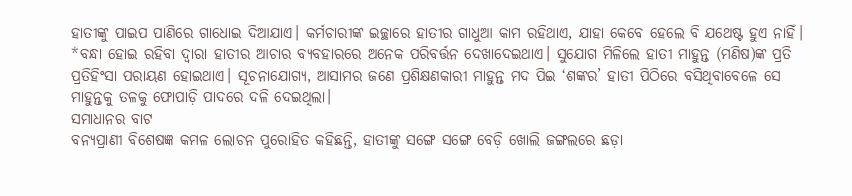ହାତୀଙ୍କୁ ପାଇପ ପାଣିରେ ଗାଧୋଇ ଦିଆଯାଏ। କର୍ମଚାରୀଙ୍କ ଇଚ୍ଛାରେ ହାତୀର ଗାଧୁଆ କାମ ରହିଥାଏ, ଯାହା କେବେ ହେଲେ ବି ଯଥେଷ୍ଟ ହୁଏ ନାହିଁ।
*ବନ୍ଧା ହୋଇ ରହିବା ଦ୍ୱାରା ହାତୀର ଆଚାର ବ୍ୟବହାରରେ ଅନେକ ପରିବର୍ତ୍ତନ ଦେଖାଦେଇଥାଏ। ସୁଯୋଗ ମିଳିଲେ ହାତୀ ମାହୁନ୍ତ (ମଣିଷ)ଙ୍କ ପ୍ରତି ପ୍ରତିହିଂସା ପରାୟଣ ହୋଇଥାଏ। ସୂଚନାଯୋଗ୍ୟ, ଆସାମର ଜଣେ ପ୍ରଶିକ୍ଷଣକାରୀ ମାହୁନ୍ତ ମଦ ପିଇ ‘ଶଙ୍କର’ ହାତୀ ପିଠିରେ ବସିଥିବାବେଳେ ସେ ମାହୁନ୍ତକୁ ତଳକୁ ଫୋପାଡ଼ି ପାଦରେ ଦଳି ଦେଇଥିଲା।
ସମାଧାନର ବାଟ
ବନ୍ୟପ୍ରାଣୀ ବିଶେଷଜ୍ଞ କମଳ ଲୋଚନ ପୁରୋହିତ କହିଛନ୍ତି, ହାତୀଙ୍କୁ ସଙ୍ଗେ ସଙ୍ଗେ ବେଡ଼ି ଖୋଲି ଜଙ୍ଗଲରେ ଛଡ଼ା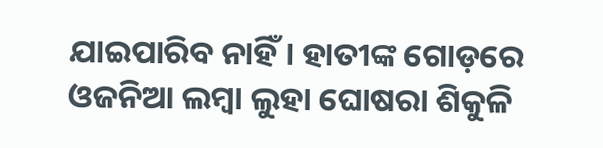ଯାଇପାରିବ ନାହିଁ। ହାତୀଙ୍କ ଗୋଡ଼ରେ ଓଜନିଆ ଲମ୍ବା ଲୁହା ଘୋଷରା ଶିକୁଳି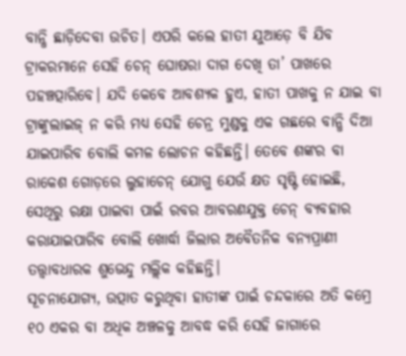ବାନ୍ଧି ଛାଡ଼ିଦେବା ଉଚିତ। ଏପରି କଲେ ହାତୀ ଯୁଆଡ଼େ ବି ଯିବ ଟ୍ରାକରମାନେ ସେହି ଚେନ୍ ଘୋଷରା ଦାଗ ଦେଖି ତା’ ପାଖରେ ପହଞ୍ଚତ୍ପାରିବେ। ଯଦି କେବେ ଆବଶ୍ୟକ ହୁଏ, ହାତୀ ପାଖକୁ ନ ଯାଇ ବା ଟ୍ରାଙ୍କୁଲାଇଜ୍ ନ କରି ମଧ୍ୟ ସେହି ଚେନ୍ର ମୁଣ୍ଡକୁ ଏକ ଗଛରେ ବାନ୍ଧି ଦିଆ ଯାଇପାରିବ ବୋଲି କମଳ ଲୋଚନ କହିଛନ୍ତି। ତେବେ ଶଙ୍କର ବା ରାକେଶ ଗୋଡ଼ରେ ଲୁହାଚେନ୍ ଯୋଗୁ ଯେଉଁ କ୍ଷତ ସୃଷ୍ଟି ହୋଇଛି, ସେଥିରୁ ରକ୍ଷା ପାଇବା ପାଇଁ ରବର ଆବରଣଯୁକ୍ତ ଚେନ୍ ବ୍ୟବହାର କରାଯାଇପାରିବ ବୋଲି ଖୋର୍ଦ୍ଧା ଜିଲାର ଅବୈତନିକ ବନ୍ୟପ୍ରାଣୀ ତତ୍ତ୍ୱାବଧାରକ ଶୁଭେନ୍ଦୁ ମଲ୍ଲିକ କହିଛନ୍ତି।
ସୂଚନାଯୋଗ୍ୟ, ଉତ୍ପାତ କରୁଥିବା ହାତୀଙ୍କ ପାଇଁ ଚନ୍ଦକାରେ ଅତି କମ୍ରେ ୧୦ ଏକର ବା ଅଧିକ ଅଞ୍ଚଳକୁ ଆବଦ୍ଧ କରି ସେହି ଜାଗାରେ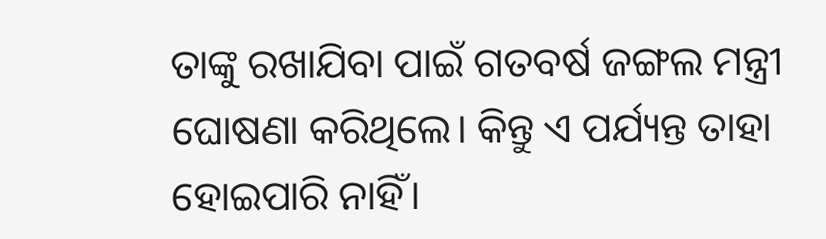ତାଙ୍କୁ ରଖାଯିବା ପାଇଁ ଗତବର୍ଷ ଜଙ୍ଗଲ ମନ୍ତ୍ରୀ ଘୋଷଣା କରିଥିଲେ। କିନ୍ତୁ ଏ ପର୍ଯ୍ୟନ୍ତ ତାହା ହୋଇପାରି ନାହିଁ।